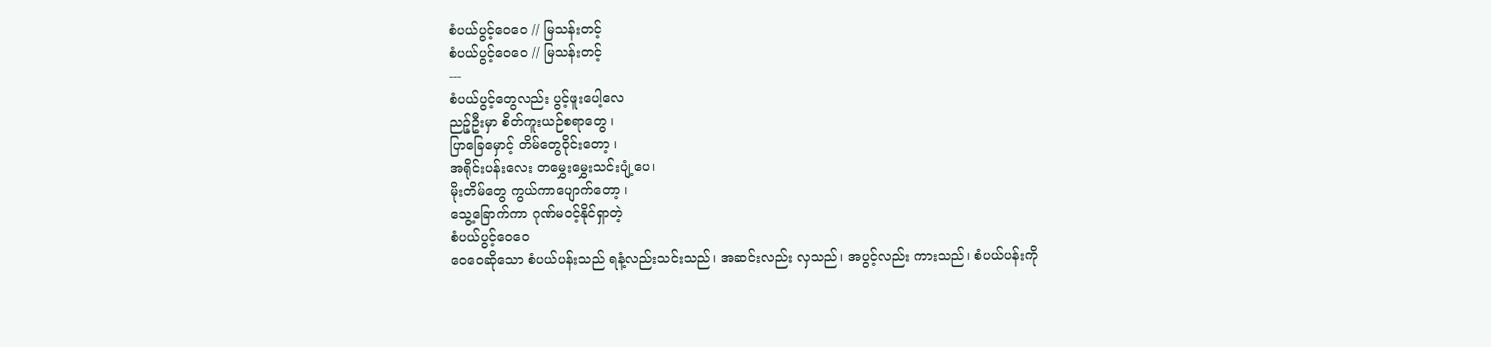စံပယ်ပွင့်ဝေဝေ // မြသန်းတင့်
စံပယ်ပွင့်ဝေဝေ // မြသန်းတင့်
---
စံပယ်ပွင့်တွေလည်း ပွင့်ဖူးပေါ့လေ
ညဉ့်ဦးမှာ စိတ်ကူးယဉ်စရာတွေ ၊
ပြာခြေမှောင့် တိမ်တွေဝိုင်းတော့ ၊
အရိုင်းပန်းလေး တမွှေးမွှေးသင်းပျံ့ပေ၊
မိုးတိမ်တွေ ကွယ်ကာပျောက်တော့ ၊
သွေ့ခြောက်ကာ ဂုဏ်မဝင့်နိုင်ရှာတဲ့
စံပယ်ပွင့်ဝေဝေ
ဝေဝေဆိုသော စံပယ်ပန်းသည် ရနံ့လည်းသင်းသည်၊ အဆင်းလည်း လှသည်၊ အပွင့်လည်း ကားသည်၊ စံပယ်ပန်းကို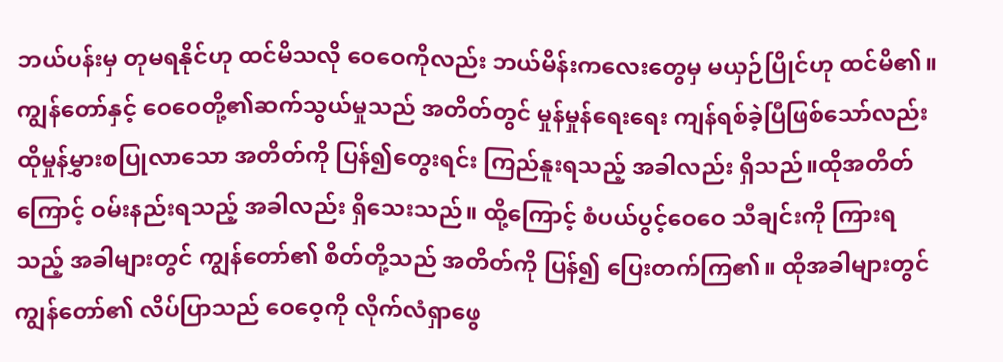ဘယ်ပန်းမှ တုမရနိုင်ဟု ထင်မိသလို ဝေဝေကိုလည်း ဘယ်မိန်းကလေးတွေမှ မယှဉ်ပြိုင်ဟု ထင်မိ၏။
ကျွန်တော်နှင့် ဝေဝေတို့၏ဆက်သွယ်မှုသည် အတိတ်တွင် မှုန်မှုန်ရေးရေး ကျန်ရစ်ခဲ့ပြီဖြစ်သော်လည်း ထိုမှုန်မွှားစပြုလာသော အတိတ်ကို ပြန်၍တွေးရင်း ကြည်နူးရသည့် အခါလည်း ရှိသည်။ထိုအတိတ်ကြောင့် ဝမ်းနည်းရသည့် အခါလည်း ရှိသေးသည်။ ထို့ကြောင့် စံပယ်ပွင့်ဝေဝေ သီချင်းကို ကြားရသည့် အခါများတွင် ကျွန်တော်၏ စိတ်တို့သည် အတိတ်ကို ပြန်၍ ပြေးတက်ကြ၏။ ထိုအခါများတွင် ကျွန်တော်၏ လိပ်ပြာသည် ဝေဝေ့ကို လိုက်လံရှာဖွေ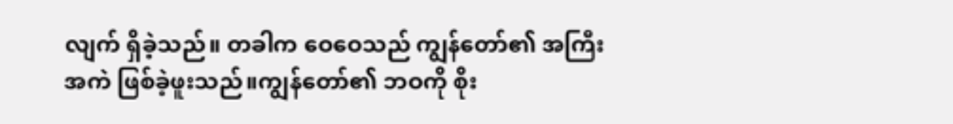လျက် ရှိခဲ့သည်။ တခါက ဝေဝေသည် ကျွန်တော်၏ အကြီးအကဲ ဖြစ်ခဲ့ဖူးသည်။ကျွန်တော်၏ ဘဝကို စိုး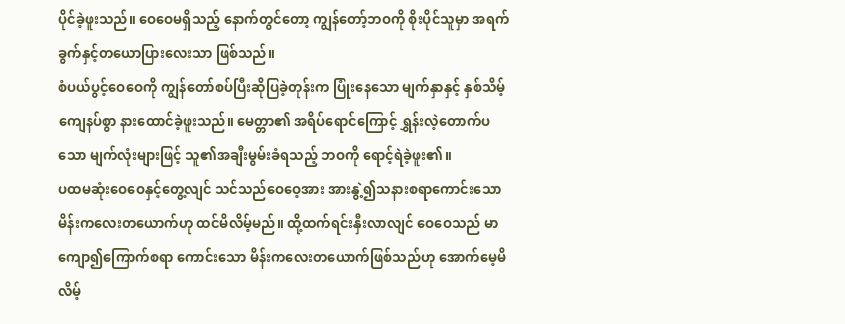ပိုင်ခဲ့ဖူးသည်။ ဝေဝေမရှိသည့် နောက်တွင်တော့ ကျွန်တော့်ဘဝကို စိုးပိုင်သူမှာ အရက်ခွက်နှင့်တယောပြားလေးသာ ဖြစ်သည်။
စံပယ်ပွင့်ဝေဝေကို ကျွန်တော်စပ်ပြီးဆိုပြခဲ့တုန်းက ပြုံးနေသော မျက်နှာနှင့် နှစ်သိမ့်ကျေနပ်စွာ နားထောင်ခဲ့ဖူးသည်။ မေတ္တာ၏ အရိပ်ရောင်ကြောင့် ရွှန်းလဲ့တောက်ပသော မျက်လုံးများဖြင့် သူ၏အချီးမွမ်းခံရသည့် ဘဝကို ရောင့်ရဲခဲ့ဖူး၏။
ပထမဆုံးဝေဝေနှင့်တွေ့လျင် သင်သည်ဝေဝေ့အား အားနွဲ့၍သနားစရာကောင်းသော မိန်းကလေးတယောက်ဟု ထင်မိလိမ့်မည်။ ထို့ထက်ရင်းနှီးလာလျင် ဝေဝေသည် မာကျော၍ကြောက်စရာ ကောင်းသော မိန်းကလေးတယောက်ဖြစ်သည်ဟု အောက်မေ့မိလိမ့်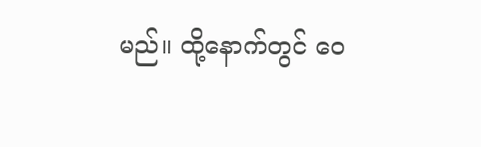မည်။ ထို့နောက်တွင် ဝေ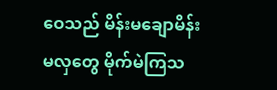ဝေသည် မိန်းမချောမိန်းမလှတွေ မိုက်မဲကြသ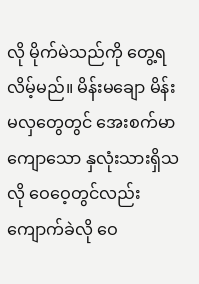လို မိုက်မဲသည်ကို တွေ့ရလိမ့်မည်။ မိန်းမချော မိန်းမလှတွေတွင် အေးစက်မာကျောသော နှလုံးသားရှိသလို ဝေဝေ့တွင်လည်းကျောက်ခဲလို ဝေ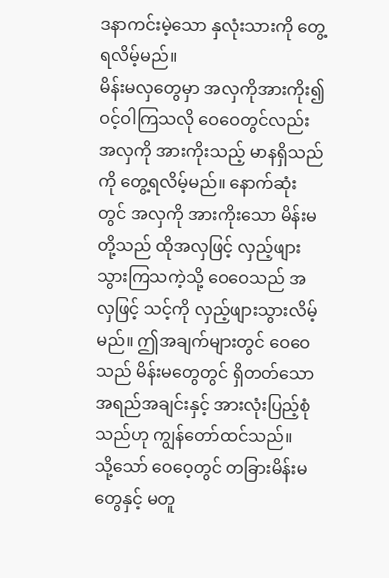ဒနာကင်းမဲ့သော နှလုံးသားကို တွေ့ရလိမ့်မည်။
မိန်းမလှတွေမှာ အလှကိုအားကိုး၍ ဝင့်ဝါကြသလို ဝေဝေတွင်လည်း အလှကို အားကိုးသည့် မာနရှိသည်ကို တွေ့ရလိမ့်မည်။ နောက်ဆုံးတွင် အလှကို အားကိုးသော မိန်းမတို့သည် ထိုအလှဖြင့် လှည့်ဖျားသွားကြသကဲ့သို့ ဝေဝေသည် အလှဖြင့် သင့်ကို လှည့်ဖျားသွားလိမ့်မည်။ ဤအချက်များတွင် ဝေဝေသည် မိန်းမတွေတွင် ရှိတတ်သော အရည်အချင်းနှင့် အားလုံးပြည့်စုံသည်ဟု ကျွန်တော်ထင်သည်။
သို့သော် ဝေဝေ့တွင် တခြားမိန်းမတွေနှင့် မတူ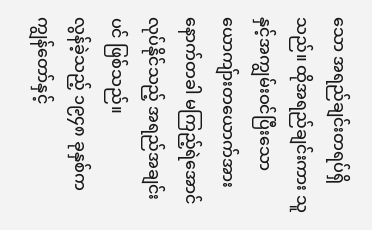သော အရည်ချင်းတရပ်ရှိသည်။ ထိုအရည်ချင်းကား သူနှင့်အကျွမ်းဝင်ပြီးသော ယောကျ်ားတယောက်အား နောက်တခါ မကြည့်ရဲအောင် လုပ်နိုင်သည့် အရည်အချင်းပင် ဖြစ်သည်။
လွန်ခဲ့သည့် ၁၉၄၈ ခုနှစ်က ကျွန်တော်နှင့်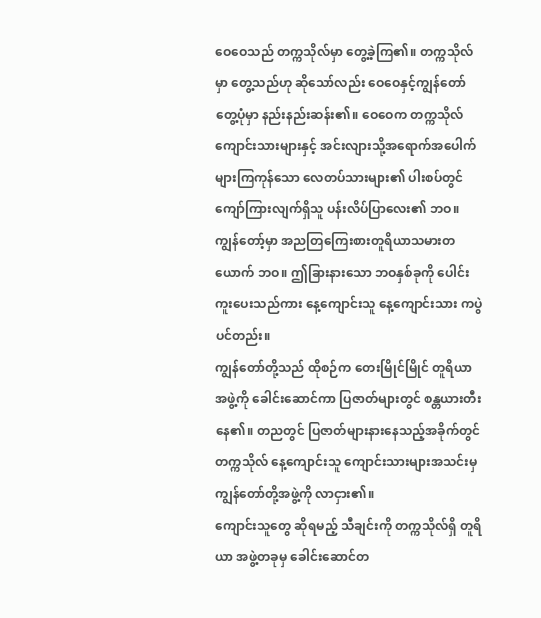ဝေဝေသည် တက္ကသိုလ်မှာ တွေ့ခဲ့ကြ၏။ တက္ကသိုလ်မှာ တွေ့သည်ဟု ဆိုသော်လည်း ဝေဝေနှင့်ကျွန်တော် တွေ့ပုံမှာ နည်းနည်းဆန်း၏။ ဝေဝေက တက္ကသိုလ်ကျောင်းသားများနှင့် အင်းလျားသို့အရောက်အပေါက်များကြကုန်သော လေတပ်သားများ၏ ပါးစပ်တွင် ကျော်ကြားလျက်ရှိသူ ပန်းလိပ်ပြာလေး၏ ဘဝ။ ကျွန်တော့်မှာ အညတြကြေးစားတူရိယာသမားတယောက် ဘဝ။ ဤခြားနားသော ဘဝနှစ်ခုကို ပေါင်းကူးပေးသည်ကား နေ့ကျောင်းသူ နေ့ကျောင်းသား ကပွဲပင်တည်း။
ကျွန်တော်တို့သည် ထိုစဉ်က တေးမြိုင်မြိုင် တူရိယာအဖွဲ့ကို ခေါင်းဆောင်ကာ ပြဇာတ်များတွင် စန္တယားတီးနေ၏။ တညတွင် ပြဇာတ်များနားနေသည့်အခိုက်တွင် တက္ကသိုလ် နေ့ကျောင်းသူ ကျောင်းသားများအသင်းမှ ကျွန်တော်တို့အဖွဲ့ကို လာငှား၏။
ကျောင်းသူတွေ ဆိုရမည့် သီချင်းကို တက္ကသိုလ်ရှိ တူရိယာ အဖွဲ့တခုမှ ခေါင်းဆောင်တ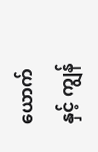ယောက်နှင့် ကျွန်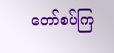တော်စပ်ကြ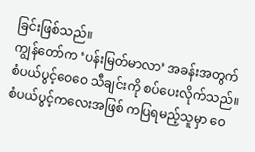ခြင်းဖြစ်သည်။
ကျွန်တော်က ‘ပန်းမြတ်မာလာ’ အခန်းအတွက် စံပယ်ပွင့်ဝေဝေ သီချင်းကို စပ်ပေးလိုက်သည်။ စံပယ်ပွင့်ကလေးအဖြစ် ကပြရမည့်သူမှာ ဝေ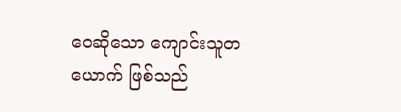ဝေဆိုသော ကျောင်းသူတယောက် ဖြစ်သည်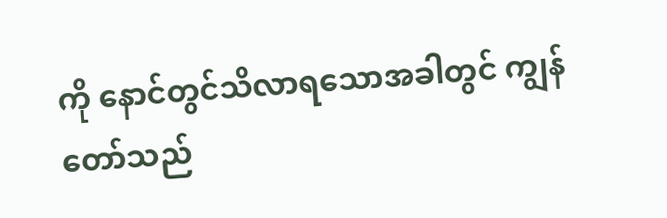ကို နောင်တွင်သိလာရသောအခါတွင် ကျွန်တော်သည်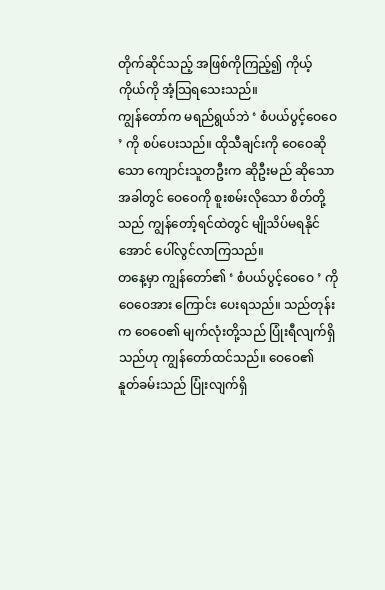တိုက်ဆိုင်သည့် အဖြစ်ကိုကြည့်၍ ကိုယ့်ကိုယ်ကို အံ့သြရသေးသည်။
ကျွန်တော်က မရည်ရွယ်ဘဲ ‘ စံပယ်ပွင့်ဝေဝေ ’ ကို စပ်ပေးသည်။ ထိုသီချင်းကို ဝေဝေဆိုသော ကျောင်းသူတဦးက ဆိုဦးမည် ဆိုသောအခါတွင် ဝေဝေကို စူးစမ်းလိုသော စိတ်တို့သည် ကျွန်တော့်ရင်ထဲတွင် မျိုသိပ်မရနိုင်အောင် ပေါ်လွင်လာကြသည်။
တနေ့မှာ ကျွန်တော်၏ ‘ စံပယ်ပွင့်ဝေဝေ ’ ကို ဝေဝေအား ကြောင်း ပေးရသည်။ သည်တုန်းက ဝေဝေ၏ မျက်လုံးတို့သည် ပြုံးရီလျက်ရှိသည်ဟု ကျွန်တော်ထင်သည်။ ဝေဝေ၏ နူတ်ခမ်းသည် ပြုံးလျက်ရှိ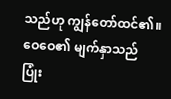သည်ဟု ကျွန်တော်ထင်၏။ ဝေဝေ၏ မျက်နှာသည် ပြုံး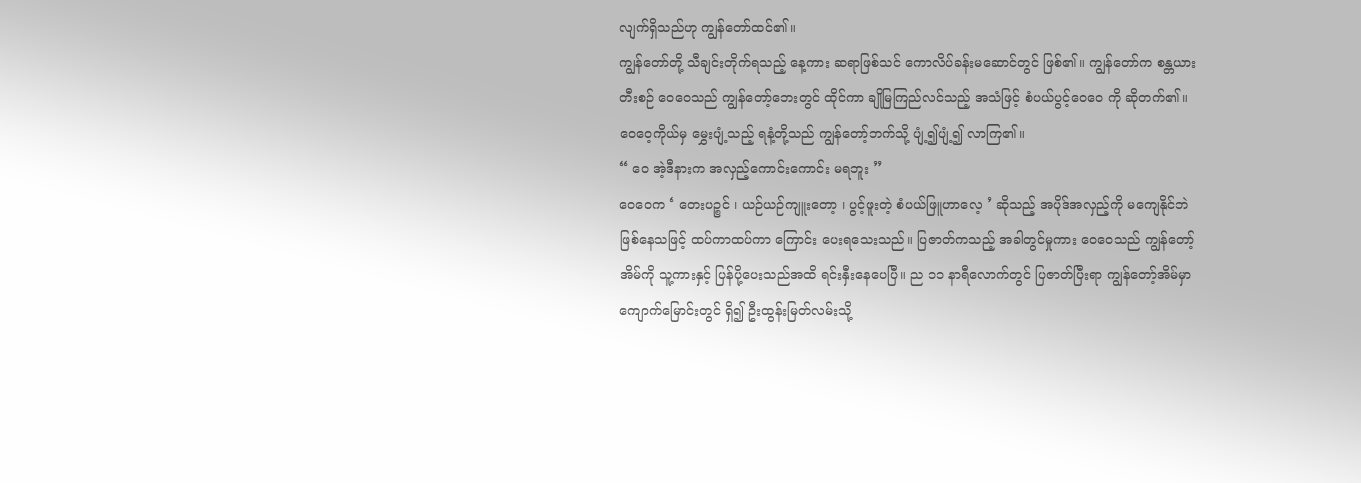လျက်ရှိသည်ဟု ကျွန်တော်ထင်၏။
ကျွန်တော်တို့ သီချင်းတိုက်ရသည့် နေ့ကား ဆရာဖြစ်သင် ကောလိပ်ခန်းမဆောင်တွင် ဖြစ်၏။ ကျွန်တော်က စန္တယားတီးစဉ် ဝေဝေသည် ကျွန်တော့်ဘေးတွင် ထိုင်ကာ ချိုမြကြည်လင်သည့် အသံဖြင့် စံပယ်ပွင့်ဝေဝေ ကို ဆိုတက်၏။ ဝေဝေ့ကိုယ်မှ မွှေးပျံ့သည့် ရနံ့တို့သည် ကျွန်တော့်ဘက်သို့ ပျံ့၍ပျံ့၍ လာကြ၏။
“ ဝေ အဲ့ဒီနားက အလှည့်ကောင်းကောင်း မရဘူး ”
ဝေဝေက ‘ တေးပဉ္စင် ၊ ယဉ်ယဉ်ကျူးတော့ ၊ ပွင့်ဖူးတဲ့ စံပယ်ဖြူဟာလေ့ ’ ဆိုသည့် အပိုဒ်အလှည့်ကို မကျေနိုင်ဘဲ ဖြစ်နေသဖြင့် ထပ်ကာထပ်ကာ ကြောင်း ပေးရသေးသည်။ ပြဇာတ်ကသည့် အခါတွင်မှုကား ဝေဝေသည် ကျွန်တော့်အိမ်ကို သူ့ကားနှင့် ပြန်ပို့ပေးသည်အထိ ရင်းနှီးနေပေပြီ။ ည ၁၁ နာရီလောက်တွင် ပြဇာတ်ပြီးရာ ကျွန်တော့်အိမ်မှာ ကျောက်မြောင်းတွင် ရှိ၍ ဦးထွန်းမြတ်လမ်းသို့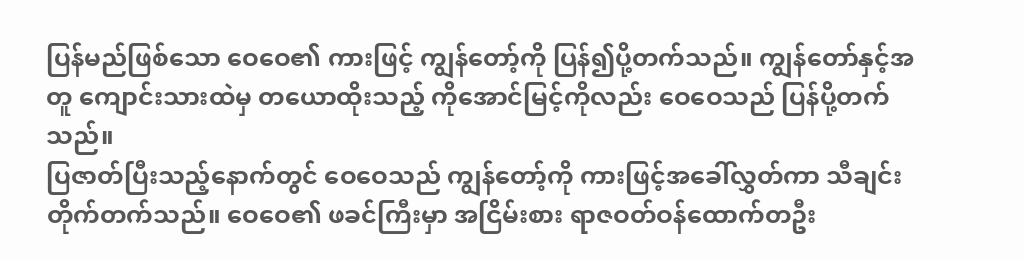ပြန်မည်ဖြစ်သော ဝေဝေ၏ ကားဖြင့် ကျွန်တော့်ကို ပြန်၍ပို့တက်သည်။ ကျွန်တော်နှင့်အတူ ကျောင်းသားထဲမှ တယောထိုးသည့် ကိုအောင်မြင့်ကိုလည်း ဝေဝေသည် ပြန်ပို့တက်သည်။
ပြဇာတ်ပြီးသည့်နောက်တွင် ဝေဝေသည် ကျွန်တော့်ကို ကားဖြင့်အခေါ်လွှတ်ကာ သီချင်းတိုက်တက်သည်။ ဝေဝေ၏ ဖခင်ကြီးမှာ အငြိမ်းစား ရာဇဝတ်ဝန်ထောက်တဦး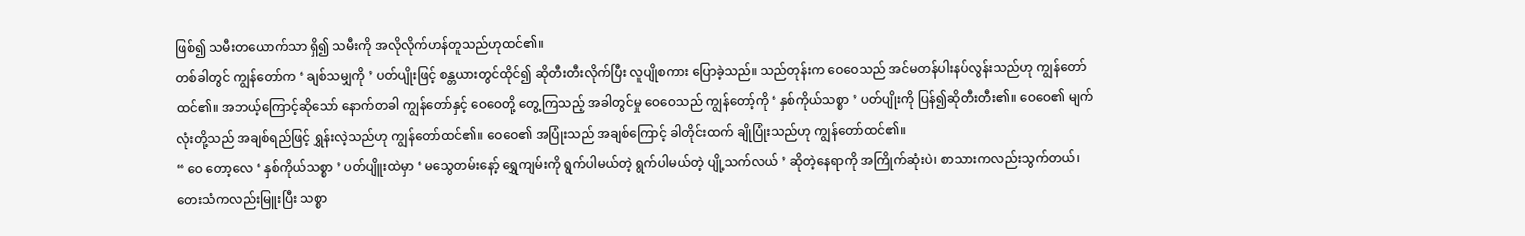ဖြစ်၍ သမီးတယောက်သာ ရှိ၍ သမီးကို အလိုလိုက်ဟန်တူသည်ဟုထင်၏။
တစ်ခါတွင် ကျွန်တော်က ‘ ချစ်သမျှကို ’ ပတ်ပျိုးဖြင့် စန္တယားတွင်ထိုင်၍ ဆိုတီးတီးလိုက်ပြီး လူပျိုစကား ပြောခဲ့သည်။ သည်တုန်းက ဝေဝေသည် အင်မတန်ပါးနပ်လွန်းသည်ဟု ကျွန်တော်ထင်၏။ အဘယ့်ကြောင့်ဆိုသော် နောက်တခါ ကျွန်တော်နှင့် ဝေဝေတို့ တွေ့ကြသည့် အခါတွင်မှု ဝေဝေသည် ကျွန်တော့်ကို ‘ နှစ်ကိုယ်သစ္စာ ’ ပတ်ပျိုးကို ပြန်၍ဆိုတီးတီး၏။ ဝေဝေ၏ မျက်လုံးတို့သည် အချစ်ရည်ဖြင့် ရွှန်းလဲ့သည်ဟု ကျွန်တော်ထင်၏။ ဝေဝေ၏ အပြုံးသည် အချစ်ကြောင့် ခါတိုင်းထက် ချိုပြုံးသည်ဟု ကျွန်တော်ထင်၏။
“ ဝေ တော့လေ ‘ နှစ်ကိုယ်သစ္စာ ’ ပတ်ပျိူးထဲမှာ ‘ မသွေတမ်းနော့် ရွှေကျမ်းကို ရွက်ပါမယ်တဲ့ ရွက်ပါမယ်တဲ့ ပျို့သက်လယ် ’ ဆိုတဲ့နေရာကို အကြိုက်ဆုံးပဲ၊ စာသားကလည်းသွက်တယ်၊ တေးသံကလည်းမြူးပြီး သစ္စာ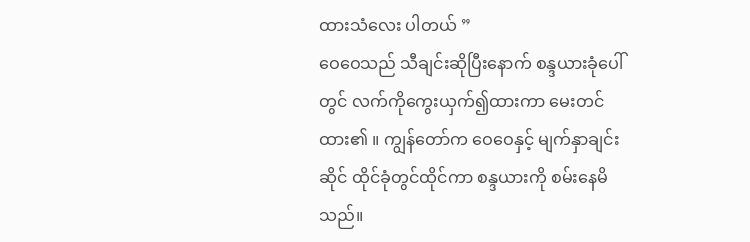ထားသံလေး ပါတယ် ”
ဝေဝေသည် သီချင်းဆိုပြီးနောက် စန္ဒယားခုံပေါ်တွင် လက်ကိုကွေးယှက်၍ထားကာ မေးတင်ထား၏ ။ ကျွန်တော်က ဝေဝေနှင့် မျက်နှာချင်းဆိုင် ထိုင်ခုံတွင်ထိုင်ကာ စန္ဒယားကို စမ်းနေမိသည်။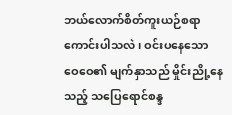ဘယ်လောက်စိတ်ကူးယဉ်စရာ ကောင်းပါသလဲ၊ ဝင်းပနေသော ဝေဝေ၏ မျက်နှာသည် မှိုင်းညို့နေသည့် သပြေရောင်စန္ဒ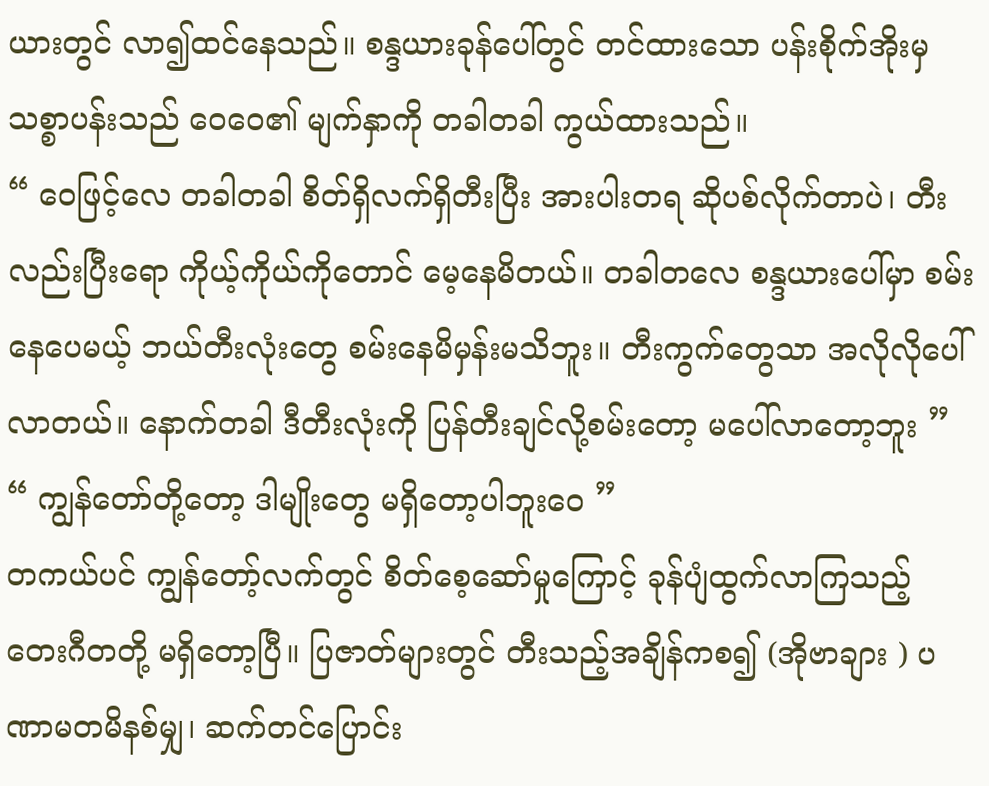ယားတွင် လာ၍ထင်နေသည်။ စန္ဒယားခုန်ပေါ်တွင် တင်ထားသော ပန်းစိုက်အိုးမှ သစ္စာပန်းသည် ဝေဝေ၏ မျက်နှာကို တခါတခါ ကွယ်ထားသည်။
“ ဝေဖြင့်လေ တခါတခါ စိတ်ရှိလက်ရှိတီးပြီး အားပါးတရ ဆိုပစ်လိုက်တာပဲ၊ တီးလည်းပြီးရော ကိုယ့်ကိုယ်ကိုတောင် မေ့နေမိတယ်။ တခါတလေ စန္ဒယားပေါ်မှာ စမ်းနေပေမယ့် ဘယ်တီးလုံးတွေ စမ်းနေမိမှန်းမသိဘူး။ တီးကွက်တွေသာ အလိုလိုပေါ်လာတယ်။ နောက်တခါ ဒီတီးလုံးကို ပြန်တီးချင်လို့စမ်းတော့ မပေါ်လာတော့ဘူး ”
“ ကျွန်တော်တို့တော့ ဒါမျိုးတွေ မရှိတော့ပါဘူးဝေ ”
တကယ်ပင် ကျွန်တော့်လက်တွင် စိတ်စေ့ဆော်မှုကြောင့် ခုန်ပျံထွက်လာကြသည့် တေးဂီတတို့ မရှိတော့ပြီ။ ပြဇာတ်များတွင် တီးသည့်အချိန်ကစ၍ (အိုဗာချား ) ပဏာမတမိနစ်မျှ၊ ဆက်တင်ပြောင်း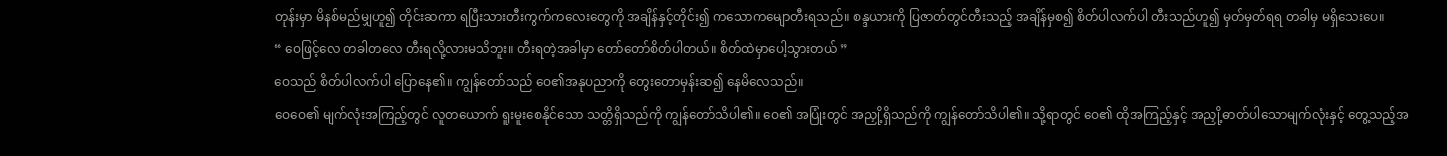တုန်းမှာ မိနစ်မည်မျှဟူ၍ တိုင်းဆကာ ရပြီးသားတီးကွက်ကလေးတွေကို အချိန်နှင့်တိုင်း၍ ကသောကမျောတီးရသည်။ စန္ဒယားကို ပြဇာတ်တွင်တီးသည့် အချိန်မှစ၍ စိတ်ပါလက်ပါ တီးသည်ဟူ၍ မှတ်မှတ်ရရ တခါမှ မရှိသေးပေ။
“ ဝေဖြင့်လေ တခါတလေ တီးရလို့လားမသိဘူး။ တီးရတဲ့အခါမှာ တော်တော်စိတ်ပါတယ်။ စိတ်ထဲမှာပေါ့သွားတယ် ”
ဝေသည် စိတ်ပါလက်ပါ ပြောနေ၏။ ကျွန်တော်သည် ဝေ၏အနုပညာကို တွေးတောမှန်းဆ၍ နေမိလေသည်။
ဝေဝေ၏ မျက်လုံးအကြည့်တွင် လူတယောက် ရူးမူးစေနိုင်သော သတ္တိရှိသည်ကို ကျွန်တော်သိပါ၏။ ဝေ၏ အပြုံးတွင် အညှို့ရှိသည်ကို ကျွန်တော်သိပါ၏။ သို့ရာတွင် ဝေ၏ ထိုအကြည့်နှင့် အညှို့ဓာတ်ပါသောမျက်လုံးနှင့် တွေ့သည့်အ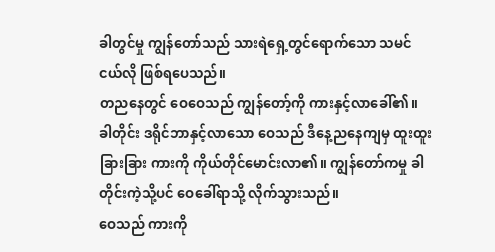ခါတွင်မှု ကျွန်တော်သည် သားရဲရှေ့တွင်ရောက်သော သမင်ငယ်လို ဖြစ်ရပေသည်။
တညနေတွင် ဝေဝေသည် ကျွန်တော့်ကို ကားနှင့်လာခေါ်၏။ ခါတိုင်း ဒရိုင်ဘာနှင့်လာသော ဝေသည် ဒီနေ့ညနေကျမှ ထူးထူးခြားခြား ကားကို ကိုယ်တိုင်မောင်းလာ၏။ ကျွန်တော်ကမှု ခါတိုင်းကဲ့သို့ပင် ဝေခေါ်ရာသို့ လိုက်သွားသည်။
ဝေသည် ကားကို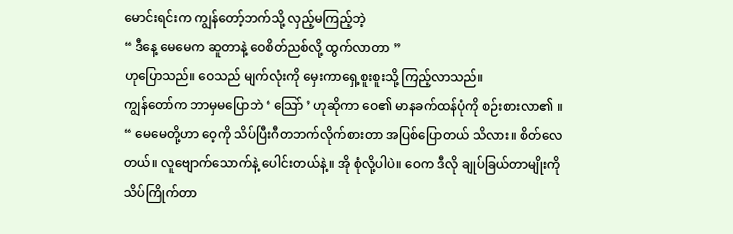မောင်းရင်းက ကျွန်တော့်ဘက်သို့ လှည့်မကြည့်ဘဲ့
“ ဒီနေ့ မေမေက ဆူတာနဲ့ ဝေစိတ်ညစ်လို့ ထွက်လာတာ ”
ဟုပြောသည်။ ဝေသည် မျက်လုံးကို မှေးကာရှေ့စူးစူးသို့ ကြည့်လာသည်။
ကျွန်တော်က ဘာမှမပြောဘဲ ‘ သြော် ’ ဟုဆိုကာ ဝေ၏ မာနခက်ထန်ပုံကို စဉ်းစားလာ၏ ။
“ မေမေတို့ဟာ ဝေ့ကို သိပ်ပြီးဂီတဘက်လိုက်စားတာ အပြစ်ပြောတယ် သိလား။ စိတ်လေတယ်။ လူဗျောက်သောက်နဲ့ ပေါင်းတယ်နဲ့။ အို စုံလို့ပါပဲ။ ဝေက ဒီလို ချုပ်ခြယ်တာမျိုးကို သိပ်ကြိုက်တာ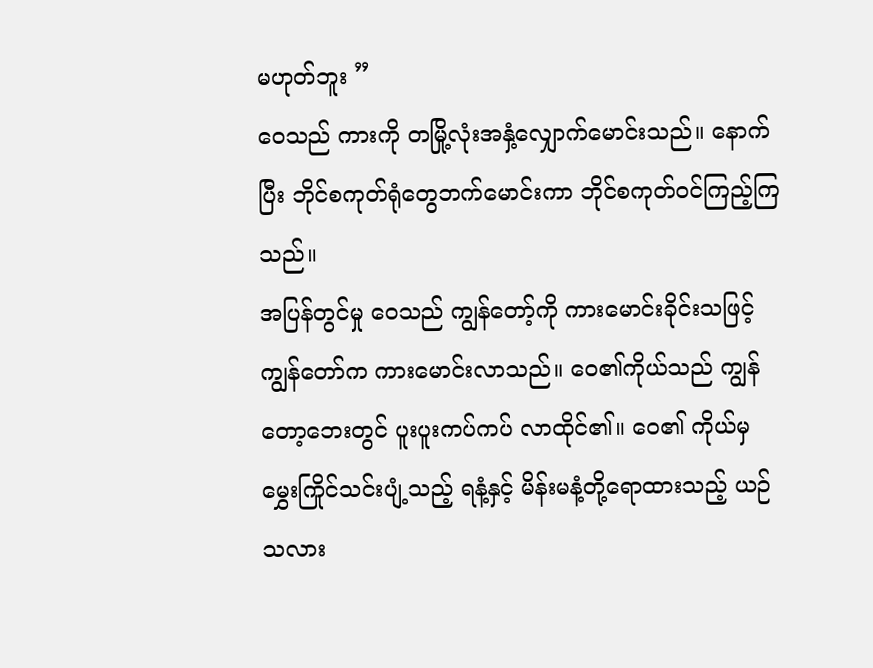မဟုတ်ဘူး ”
ဝေသည် ကားကို တမြို့လုံးအနှံ့လျှောက်မောင်းသည်။ နောက်ပြီး ဘိုင်စကုတ်ရုံတွေဘက်မောင်းကာ ဘိုင်စကုတ်ဝင်ကြည့်ကြသည်။
အပြန်တွင်မှု ဝေသည် ကျွန်တော့်ကို ကားမောင်းခိုင်းသဖြင့် ကျွန်တော်က ကားမောင်းလာသည်။ ဝေ၏ကိုယ်သည် ကျွန်တော့ဘေးတွင် ပူးပူးကပ်ကပ် လာထိုင်၏။ ဝေ၏ ကိုယ်မှ မွှေးကြိုင်သင်းပျံ့သည့် ရနံ့နှင့် မိန်းမနံ့တို့ရောထားသည့် ယဉ်သလား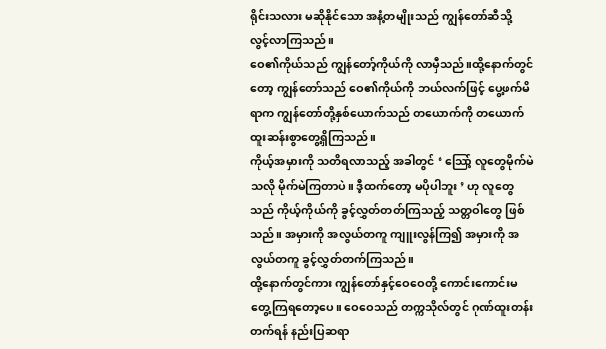ရိုင်းသလား မဆိုနိုင်သော အနံ့တမျိုးသည် ကျွန်တော်ဆီသို့ လွင့်လာကြသည်။
ဝေ၏ကိုယ်သည် ကျွန်တော့်ကိုယ်ကို လာမှီသည်။ထို့နောက်တွင်တော့ ကျွန်တော်သည် ဝေ၏ကိုယ်ကို ဘယ်လက်ဖြင့် ပွေ့ဖက်မိရာက ကျွန်တော်တို့နှစ်ယောက်သည် တယောက်ကို တယောက် ထူးဆန်းစွာတွေ့ရှိကြသည်။
ကိုယ့်အမှားကို သတိရလာသည့် အခါတွင် ‘ သြော့် လူတွေမိုက်မဲသလို မိုက်မဲကြတာပဲ။ ဒီ့ထက်တော့ မပိုပါဘူး ’ ဟု လူတွေသည် ကိုယ့်ကိုယ်ကို ခွင့်လွှတ်တတ်ကြသည့် သတ္တဝါတွေ ဖြစ်သည်။ အမှားကို အလွယ်တကူ ကျူးလွန်ကြ၍ အမှားကို အလွယ်တကူ ခွင့်လွှတ်တက်ကြသည်။
ထို့နောက်တွင်ကား ကျွန်တော်နှင့်ဝေဝေတို့ ကောင်းကောင်းမတွေ့ကြရတော့ပေ။ ဝေဝေသည် တက္ကသိုလ်တွင် ဂုဏ်ထူးတန်းတက်ရန် နည်းပြဆရာ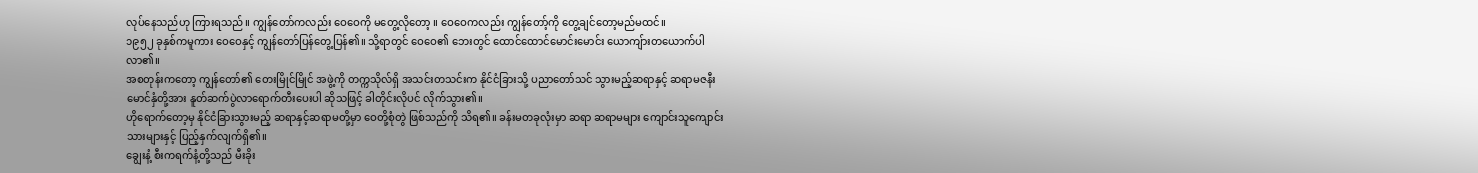လုပ်နေသည်ဟု ကြားရသည်။ ကျွန်တော်ကလည်း ဝေဝေကို မတွေ့လိုတော့ ။ ဝေဝေကလည်း ကျွန်တော့်ကို တွေ့ချင်တော့မည်မထင်။
၁၉၅၂ ခုနှစ်ကမူကား ဝေဝေနှင့် ကျွန်တော်ပြန်တွေ့ပြန်၏။ သို့ရာတွင် ဝေဝေ၏ ဘေးတွင် ထောင်ထောင်မောင်းမောင်း ယောကျ်ားတယောက်ပါလာ၏။
အစတုန်းကတော့ ကျွန်တော်၏ တေးမြိုင်မြိုင် အဖွဲ့ကို တက္ကသိုလ်ရှိ အသင်းတသင်းက နိုင်ငံခြားသို့ ပညာတော်သင် သွားမည့်ဆရာနှင့် ဆရာမဇနီးမောင်နှံတို့အား နူတ်ဆက်ပွဲလာရောက်တီးပေးပါ ဆိုသဖြင့် ခါတိုင်းလိုပင် လိုက်သွား၏။
ဟိုရောက်တော့မှ နိုင်ငံခြားသွားမည့် ဆရာနှင့်ဆရာမတို့မှာ ဝေတို့စုံတွဲ ဖြစ်သည်ကို သိရ၏။ ခန်းမတခုလုံးမှာ ဆရာ ဆရာမများ ကျောင်းသူကျောင်းသားများနှင့် ပြည့်နှက်လျက်ရှိ၏။
ချွေးနံ့ စီးကရက်နံ့တို့သည် မီးခိုး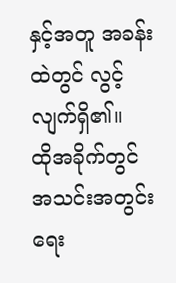နှင့်အတူ အခန်းထဲတွင် လွင့်လျက်ရှိ၏။
ထိုအခိုက်တွင် အသင်းအတွင်းရေး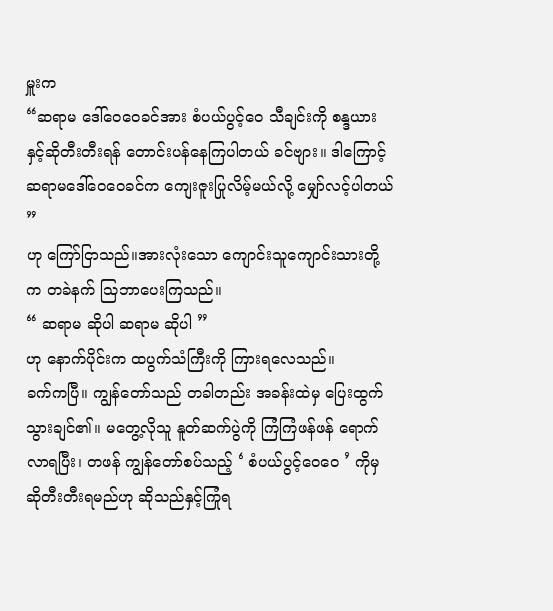မှူးက
“ဆရာမ ဒေါ်ဝေဝေခင်အား စံပယ်ပွင့်ဝေ သီချင်းကို စန္ဒယားနှင့်ဆိုတီးတီးရန် တောင်းပန်နေကြပါတယ် ခင်ဗျား။ ဒါကြောင့် ဆရာမဒေါ်ဝေဝေခင်က ကျေးဇူးပြုလိမ့်မယ်လို့ မျှော်လင့်ပါတယ် ”
ဟု ကြော်ငြာသည်။အားလုံးသော ကျောင်းသူကျောင်းသားတို့က တခဲနက် သြဘာပေးကြသည်။
“ ဆရာမ ဆိုပါ ဆရာမ ဆိုပါ ”
ဟု နောက်ပိုင်းက ထပွက်သံကြီးကို ကြားရလေသည်။
ခက်ကပြီ။ ကျွန်တော်သည် တခါတည်း အခန်းထဲမှ ပြေးထွက်သွားချင်၏။ မတွေ့လိုသူ နူတ်ဆက်ပွဲကို ကြံကြံဖန်ဖန် ရောက်လာရပြီး၊ တဖန် ကျွန်တော်စပ်သည့် ‘ စံပယ်ပွင့်ဝေဝေ ’ ကိုမှ ဆိုတီးတီးရမည်ဟု ဆိုသည်နှင့်ကြုံရ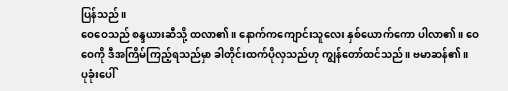ပြန်သည်။
ဝေဝေသည် စန္ဒယားဆီသို့ ထလာ၏။ နောက်ကကျောင်းသူလေး နှစ်ယောက်ကော ပါလာ၏။ ဝေဝေကို ဒီအကြိမ်ကြည့်ရသည်မှာ ခါတိုင်းထက်ပိုလှသည်ဟု ကျွန်တော်ထင်သည်။ ဗမာဆန်၏။
ပုခုံးပေါ်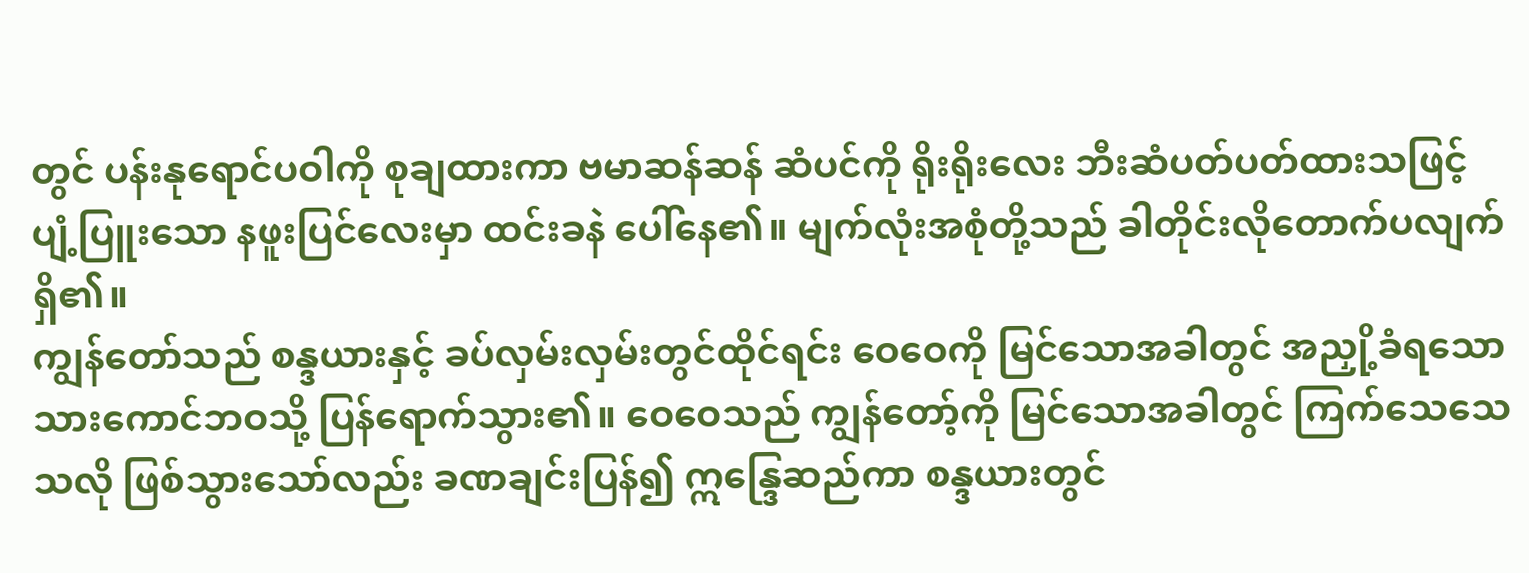တွင် ပန်းနုရောင်ပဝါကို စုချထားကာ ဗမာဆန်ဆန် ဆံပင်ကို ရိုးရိုးလေး ဘီးဆံပတ်ပတ်ထားသဖြင့် ပျံ့ပြူးသော နဖူးပြင်လေးမှာ ထင်းခနဲ ပေါ်နေ၏။ မျက်လုံးအစုံတို့သည် ခါတိုင်းလိုတောက်ပလျက်ရှိ၏။
ကျွန်တော်သည် စန္ဒယားနှင့် ခပ်လှမ်းလှမ်းတွင်ထိုင်ရင်း ဝေဝေကို မြင်သောအခါတွင် အညှို့ခံရသော သားကောင်ဘဝသို့ ပြန်ရောက်သွား၏။ ဝေဝေသည် ကျွန်တော့်ကို မြင်သောအခါတွင် ကြက်သေသေသလို ဖြစ်သွားသော်လည်း ခဏချင်းပြန်၍ ဣန္ဒြေဆည်ကာ စန္ဒယားတွင်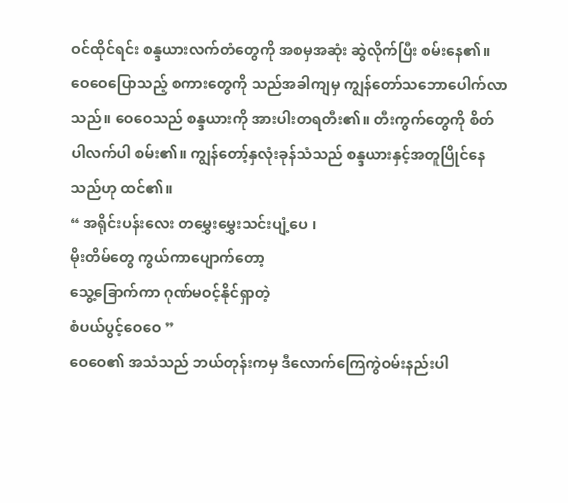ဝင်ထိုင်ရင်း စန္ဒယားလက်တံတွေကို အစမှအဆုံး ဆွဲလိုက်ပြီး စမ်းနေ၏။ ဝေဝေပြောသည့် စကားတွေကို သည်အခါကျမှ ကျွန်တော်သဘောပေါက်လာသည်။ ဝေဝေသည် စန္ဒယားကို အားပါးတရတီး၏။ တီးကွက်တွေကို စိတ်ပါလက်ပါ စမ်း၏။ ကျွန်တော့်နှလုံးခုန်သံသည် စန္ဒယားနှင့်အတူပြိုင်နေသည်ဟု ထင်၏။
“ အရိုင်းပန်းလေး တမွှေးမွှေးသင်းပျံ့ပေ ၊
မိုးတိမ်တွေ ကွယ်ကာပျောက်တော့
သွေ့ခြောက်ကာ ဂုဏ်မဝင့်နိုင်ရှာတဲ့
စံပယ်ပွင့်ဝေဝေ ”
ဝေဝေ၏ အသံသည် ဘယ်တုန်းကမှ ဒီလောက်ကြေကွဲဝမ်းနည်းပါ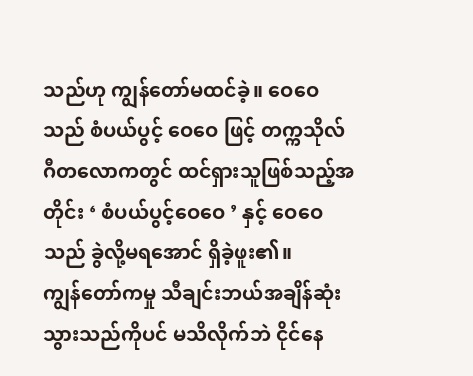သည်ဟု ကျွန်တော်မထင်ခဲ့။ ဝေဝေသည် စံပယ်ပွင့် ဝေဝေ ဖြင့် တက္ကသိုလ် ဂီတလောကတွင် ထင်ရှားသူဖြစ်သည့်အတိုင်း ‘ စံပယ်ပွင့်ဝေဝေ ’ နှင့် ဝေဝေသည် ခွဲလို့မရအောင် ရှိခဲ့ဖူး၏။
ကျွန်တော်ကမှု သီချင်းဘယ်အချိန်ဆုံးသွားသည်ကိုပင် မသိလိုက်ဘဲ ငိုင်နေ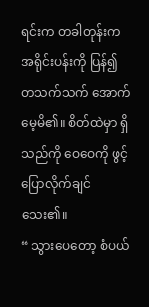ရင်းက တခါတုန်းက အရိုင်းပန်းကို ပြန်၍ တသက်သက် အောက်မေ့မိ၏။ စိတ်ထဲမှာ ရှိသည်ကို ဝေဝေကို ဖွင့်ပြောလိုက်ချင် သေး၏။
“ သွားပေတော့ စံပယ်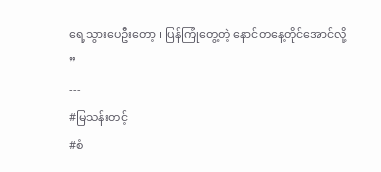ရေ့သွားပေဦးတော့ ၊ ပြန်ကြုံတွေ့တဲ့ နောင်တနေ့တိုင်အောင်လို့ ”
---
#မြသန်းတင့်
#စံ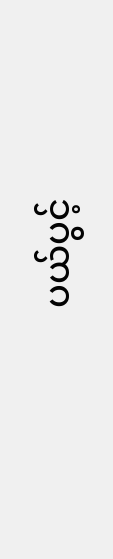ပယ်ပွင့်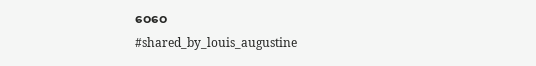ဝေဝေ
#shared_by_louis_augustine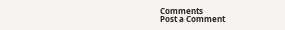Comments
Post a Comment